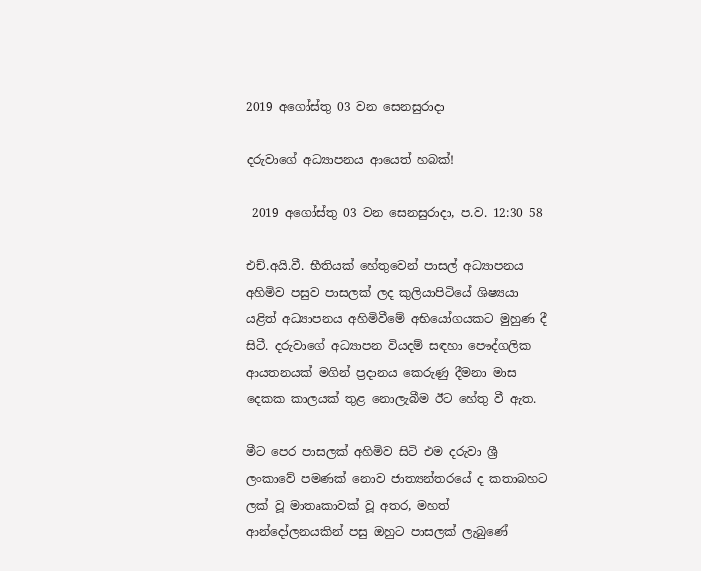2019 අගෝස්තු 03 වන සෙනසුරාදා

දරුවාගේ අධ්‍යාපනය ආයෙත් හබක්!

 2019 අගෝස්තු 03 වන සෙනසුරාදා, ප.ව. 12:30 58

එච්.අයි.වී. භීතියක් හේතුවෙන් පාසල් අධ්‍යාපනය අහිමිව පසුව පාසලක් ලද කුලියාපිටියේ ශිෂ්‍යයා යළිත් අධ්‍යාපනය අහිමිවීමේ අභියෝගයකට මුහුණ දී සිටී. දරුවාගේ අධ්‍යාපන වියදම් සඳහා පෞද්ගලික ආයතනයක් මගින් ප්‍රදානය කෙරුණු දීමනා මාස දෙකක කාලයක් තුළ නොලැබීම ඊට හේතු වී ඇත.

මීට පෙර පාසලක් අහිමිව සිටි එම දරුවා ශ්‍රී ලංකාවේ පමණක් නොව ජාත්‍යන්තරයේ ද කතාබහට ලක් වූ මාතෘකාවක් වූ අතර, මහත් ආන්දෝලනයකින් පසු ඔහුට පාසලක් ලැබුණේ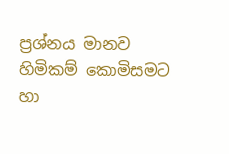ප්‍රශ්නය මානව හිමිකම් කොමිසමට හා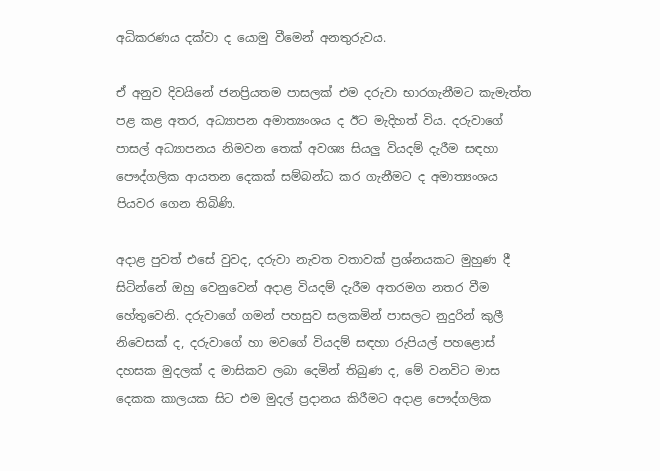අධිකරණය දක්වා ද යොමු වීමෙන් අනතුරුවය.

ඒ අනුව දිවයිනේ ජනප්‍රියතම පාසලක් එම දරුවා භාරගැනීමට කැමැත්ත පළ කළ අතර, අධ්‍යාපන අමාත්‍යංශය ද ඊට මැදිහත් විය. දරුවාගේ පාසල් අධ්‍යාපනය නිමවන තෙක් අවශ්‍ය සියලු වියදම් දැරීම සඳහා පෞද්ගලික ආයතන දෙකක් සම්බන්ධ කර ගැනීමට ද අමාත්‍යංශය පියවර ගෙන තිබිණි.

අදාළ පුවත් එසේ වුවද, දරුවා නැවත වතාවක් ප්‍රශ්නයකට මුහුණ දී සිටින්නේ ඔහු වෙනුවෙන් අදාළ වියදම් දැරීම අතරමග නතර වීම හේතුවෙනි. දරුවාගේ ගමන් පහසුව සලකමින් පාසලට නුදුරින් කුලී නිවෙසක් ද, දරුවාගේ හා මවගේ වියදම් සඳහා රුපියල් පහළොස් දහසක මුදලක් ද මාසිකව ලබා දෙමින් තිබුණ ද, මේ වනවිට මාස දෙකක කාලයක සිට එම මුදල් ප්‍රදානය කිරීමට අදාළ පෞද්ගලික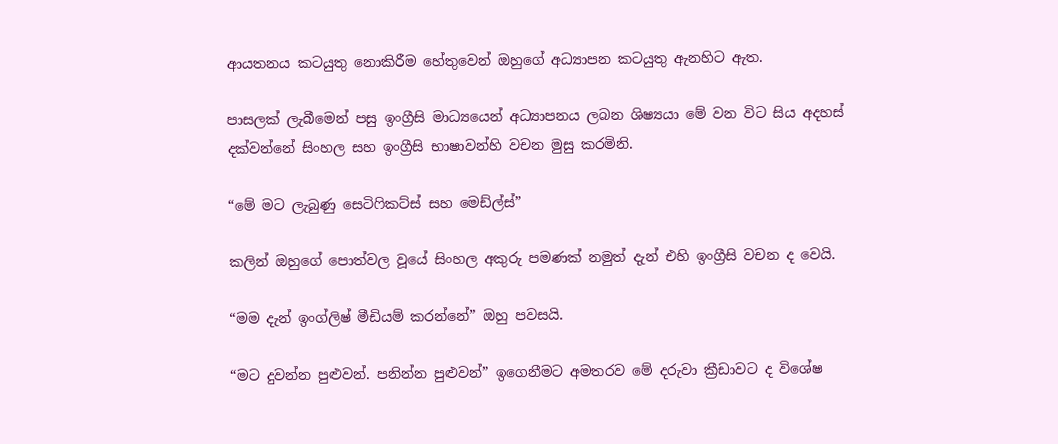ආයතනය කටයුතු නොකිරීම හේතුවෙන් ඔහුගේ අධ්‍යාපන කටයුතු ඇනහිට ඇත.

පාසලක් ලැබීමෙන් පසු ඉංග්‍රීසි මාධ්‍යයෙන් අධ්‍යාපනය ලබන ශිෂ්‍යයා මේ වන විට සිය අදහස් දක්වන්නේ සිංහල සහ ඉංග්‍රීසි භාෂාවන්හි වචන මුසු කරමිනි.

“මේ මට ලැබුණු සෙටිෆිකට්ස් සහ මෙඩ්ල්ස්”

කලින් ඔහුගේ පොත්වල වූයේ සිංහල අකුරු පමණක් නමුත් දැන් එහි ඉංග්‍රීසි වචන ද වෙයි.

“මම දැන් ඉංග්ලිෂ් මීඩියම් කරන්නේ” ඔහු පවසයි.

“මට දුවන්න පුළුවන්. පනින්න පුළුවන්” ඉගෙනීමට අමතරව මේ දරුවා ක්‍රීඩාවට ද විශේෂ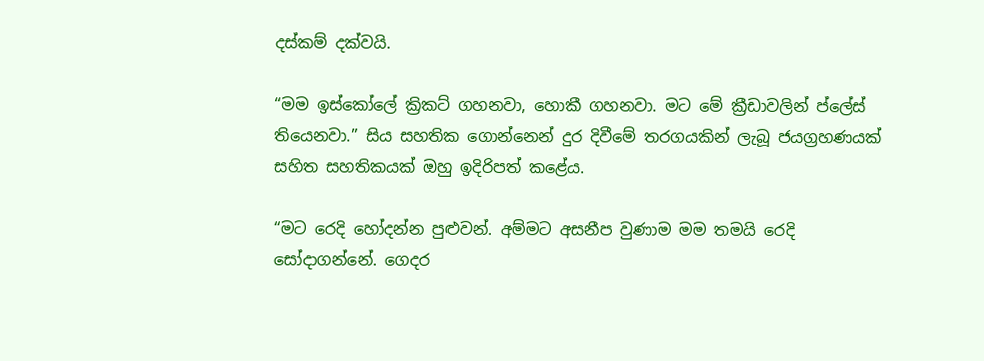දස්කම් දක්වයි.

“මම ඉස්කෝලේ ක්‍රිකට් ගහනවා, හොකී ගහනවා. මට මේ ක්‍රීඩාවලින් ප්ලේස් තියෙනවා.” සිය සහතික ගොන්නෙන් දුර දිවීමේ තරගයකින් ලැබූ ජයග්‍රහණයක් සහිත සහතිකයක් ඔහු ඉදිරිපත් කළේය.

“මට රෙදි හෝදන්න පුළුවන්. අම්මට අසනීප වුණාම මම තමයි රෙදි සෝදාගන්නේ. ගෙදර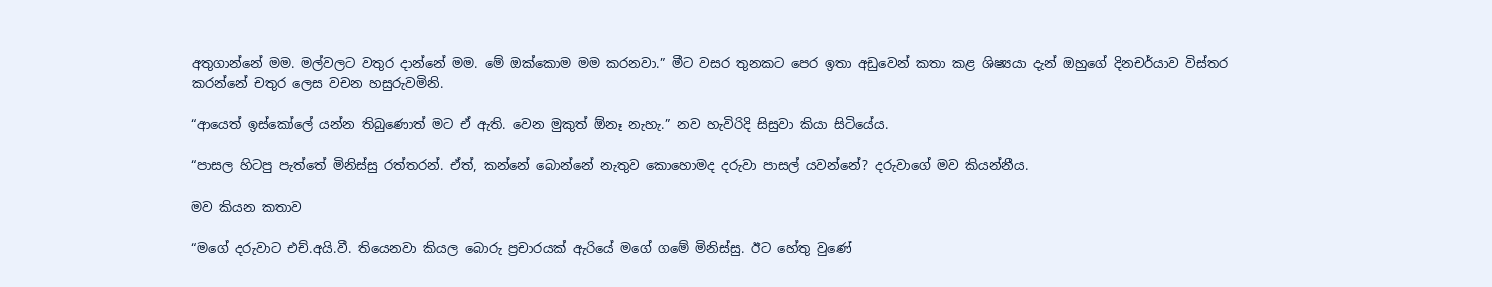අතුගාන්නේ මම. මල්වලට වතුර දාන්නේ මම. මේ ඔක්කොම මම කරනවා.” මීට වසර තුනකට පෙර ඉතා අඩුවෙන් කතා කළ ශිෂ්‍යයා දැන් ඔහුගේ දිනචර්යාව විස්තර කරන්නේ චතුර ලෙස වචන හසුරුවමිනි.

“ආයෙත් ඉස්කෝලේ යන්න තිබුණොත් මට ඒ ඇති. වෙන මුකුත් ඕනෑ නැහැ.” නව හැවිරිදි සිසුවා කියා සිටියේය.

“පාසල හිටපු පැත්තේ මිනිස්සු රත්තරන්. ඒත්, කන්නේ බොන්නේ නැතුව කොහොමද දරුවා පාසල් යවන්නේ? දරුවාගේ මව කියන්නීය.

මව කියන කතාව

“මගේ දරුවාට එච්.අයි.වී. තියෙනවා කියල බොරු ප්‍රචාරයක් ඇරියේ මගේ ගමේ මිනිස්සු. ඊට හේතු වුණේ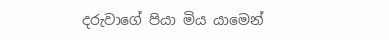දරුවාගේ පියා මිය යාමෙන්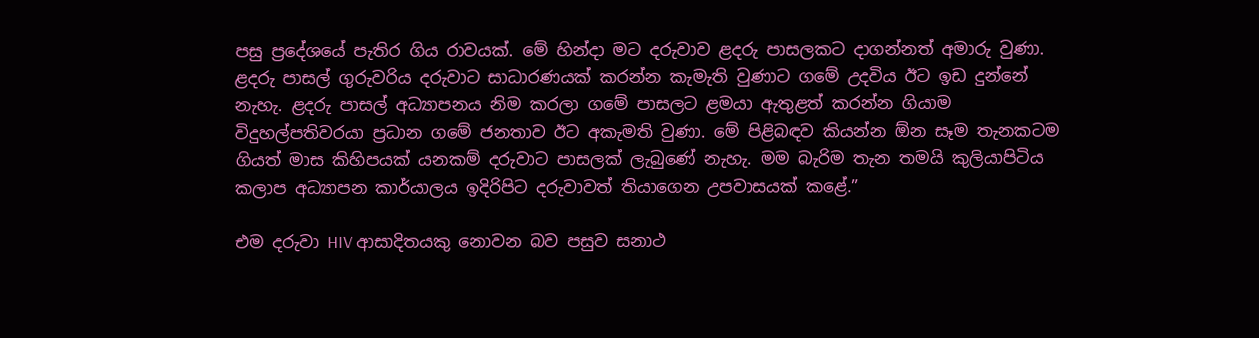පසු ප්‍රදේශයේ පැතිර ගිය රාවයක්. මේ හින්දා මට දරුවාව ළදරු පාසලකට දාගන්නත් අමාරු වුණා. ළදරු පාසල් ගුරුවරිය දරුවාට සාධාරණයක් කරන්න කැමැති වුණාට ගමේ උදවිය ඊට ඉඩ දුන්නේ නැහැ. ළදරු පාසල් අධ්‍යාපනය නිම කරලා ගමේ පාසලට ළමයා ඇතුළත් කරන්න ගියාම විදුහල්පතිවරයා ප්‍රධාන ගමේ ජනතාව ඊට අකැමති වුණා. මේ පිළිබඳව කියන්න ඕන සෑම තැනකටම ගියත් මාස කිහිපයක් යනකම් දරුවාට පාසලක් ලැබුණේ නැහැ. මම බැරිම තැන තමයි කුලියාපිටිය කලාප අධ්‍යාපන කාර්යාලය ඉදිරිපිට දරුවාවත් තියාගෙන උපවාසයක් කළේ.”

එම දරුවා HIV ආසාදිතයකු නොවන බව පසුව සනාථ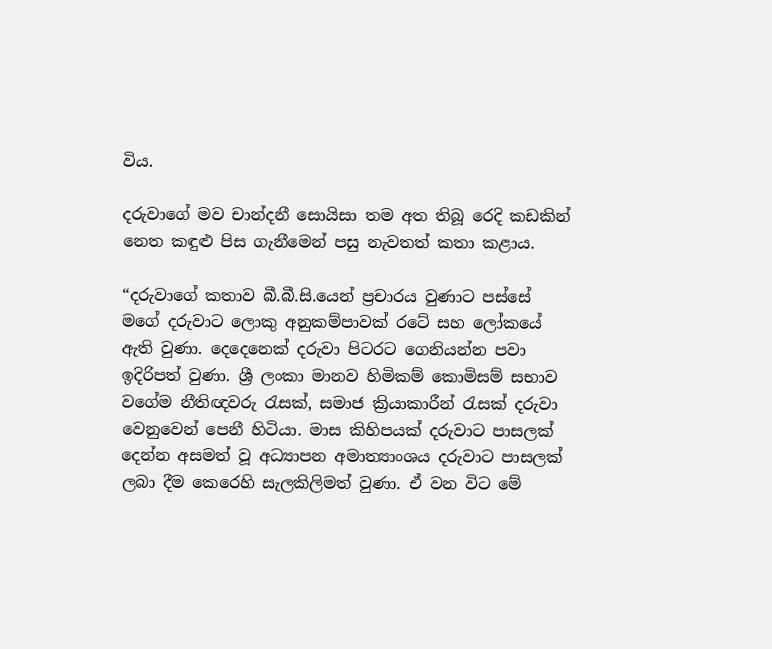විය.

දරුවාගේ මව චාන්දනී සොයිසා තම අත තිබූ රෙදි කඩකින් නෙත කඳුළු පිස ගැනීමෙන් පසු නැවතත් කතා කළාය.

“දරුවාගේ කතාව බී.බී.සි.යෙන් ප්‍රචාරය වුණාට පස්සේ මගේ දරුවාට ලොකු අනුකම්පාවක් රටේ සහ ලෝකයේ ඇති වුණා. දෙදෙනෙක් දරුවා පිටරට ගෙනියන්න පවා ඉදිරිපත් වුණා. ශ්‍රී ලංකා මානව හිමිකම් කොමිසම් සභාව වගේම නීතිඥවරු රැසක්, සමාජ ක්‍රියාකාරීන් රැසක් දරුවා වෙනුවෙන් පෙනී හිටියා. මාස කිහිපයක් දරුවාට පාසලක් දෙන්න අසමත් වූ අධ්‍යාපන අමාත්‍යාංශය දරුවාට පාසලක් ලබා දීම කෙරෙහි සැලකිලිමත් වුණා. ඒ වන විට මේ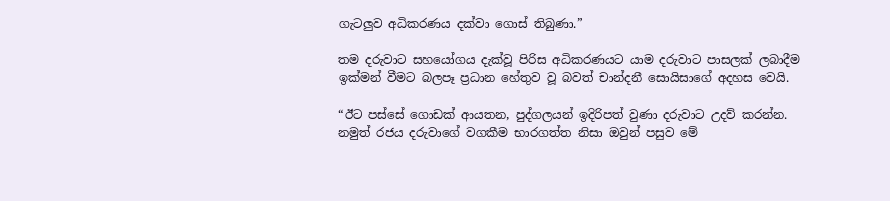ගැටලුව අධිකරණය දක්වා ගොස් තිබුණා.”

තම දරුවාට සහයෝගය දැක්වූ පිරිස අධිකරණයට යාම දරුවාට පාසලක් ලබාදීම ඉක්මන් වීමට බලපෑ ප්‍රධාන හේතුව වූ බවත් චාන්දනී සොයිසාගේ අදහස වෙයි.

“ඊට පස්සේ ගොඩක් ආයතන, පුද්ගලයන් ඉදිරිපත් වුණා දරුවාට උදව් කරන්න. නමුත් රජය දරුවාගේ වගකීම භාරගත්ත නිසා ඔවුන් පසුව මේ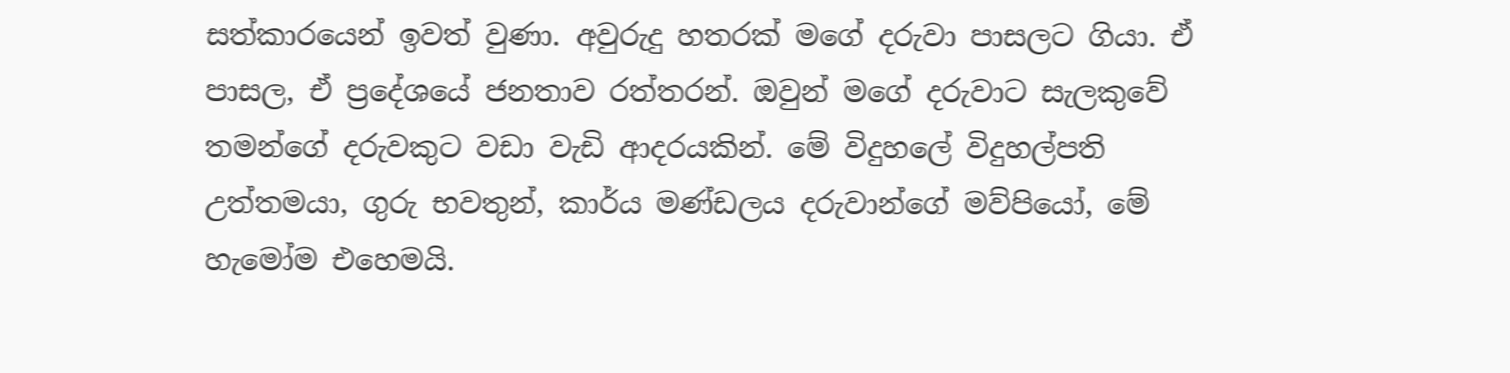සත්කාරයෙන් ඉවත් වුණා. අවුරුදු හතරක් මගේ දරුවා පාසලට ගියා. ඒ පාසල, ඒ ප්‍රදේශයේ ජනතාව රත්තරන්. ඔවුන් මගේ දරුවාට සැලකුවේ තමන්ගේ දරුවකුට වඩා වැඩි ආදරයකින්. මේ විදුහලේ විදුහල්පති උත්තමයා, ගුරු භවතුන්, කාර්ය මණ්ඩලය දරුවාන්ගේ මව්පියෝ, මේ හැමෝම එහෙමයි.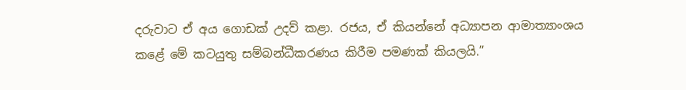දරුවාට ඒ අය ගොඩක් උදව් කළා. රජය, ඒ කියන්නේ අධ්‍යාපන ආමාත්‍යාංශය කළේ මේ කටයුතු සම්බන්ධීකරණය කිරීම පමණක් කියලයි.”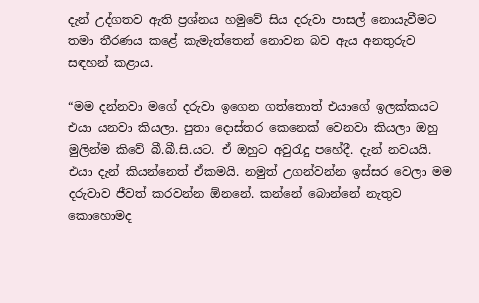දැන් උද්ගතව ඇති ප්‍රශ්නය හමුවේ සිය දරුවා පාසල් නොයැවීමට තමා තීරණය කළේ කැමැත්තෙන් නොවන බව ඇය අනතුරුව සඳහන් කළාය.

“මම දන්නවා මගේ දරුවා ඉගෙන ගත්තොත් එයාගේ ඉලක්කයට එයා යනවා කියලා. පුතා දොස්තර කෙනෙක් වෙනවා කියලා ඔහු මුලින්ම කිවේ බී.බී.සි.යට. ඒ ඔහුට අවුරැදු පහේදී. දැන් නවයයි. එයා දැන් කියන්නෙත් ඒකමයි. නමුත් උගන්වන්න ඉස්සර වෙලා මම දරුවාව ජීවත් කරවන්න ඕනනේ. කන්නේ බොන්නේ නැතුව කොහොමද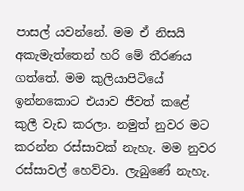පාසල් යවන්නේ. මම ඒ නිසයි අකැමැත්තෙන් හරි මේ තීරණය ගත්තේ. මම කුලියාපිටියේ ඉන්නකොට එයාව ජීවත් කළේ කුලී වැඩ කරලා. නමුත් නුවර මට කරන්න රස්සාවක් නැහැ. මම නුවර රස්සාවල් හෙව්වා. ලැබුණේ නැහැ.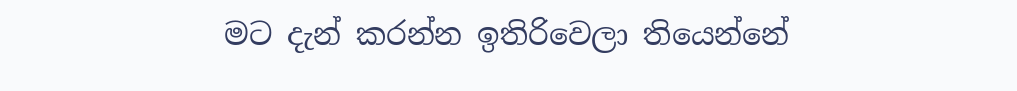මට දැන් කරන්න ඉතිරිවෙලා තියෙන්නේ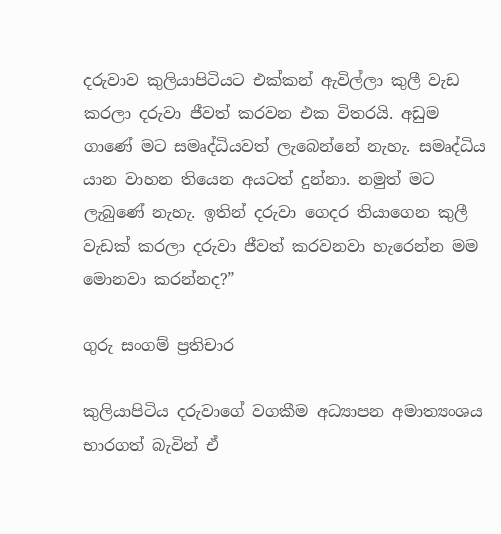දරුවාව කුලියාපිටියට එක්කන් ඇවිල්ලා කුලී වැඩ කරලා දරුවා ජීවත් කරවන එක විතරයි. අඩුම ගාණේ මට සමෘද්ධියවත් ලැබෙන්නේ නැහැ. සමෘද්ධිය යාන වාහන තියෙන අයටත් දුන්නා. නමුත් මට ලැබුණේ නැහැ. ඉතින් දරුවා ගෙදර තියාගෙන කුලී වැඩක් කරලා දරුවා ජීවත් කරවනවා හැරෙන්න මම මොනවා කරන්නද?”

ගුරු සංගම් ප්‍රතිචාර

කුලියාපිටිය දරුවාගේ වගකීම අධ්‍යාපන අමාත්‍යංශය භාරගත් බැවින් ඒ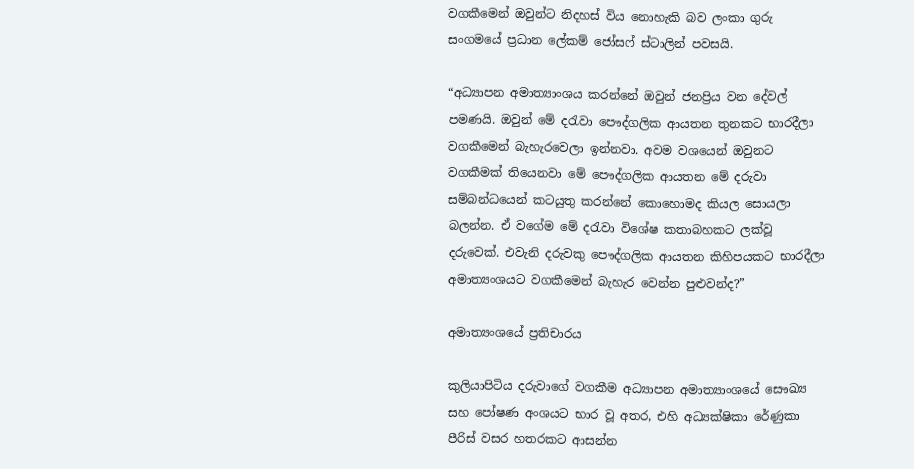වගකීමෙන් ඔවුන්ට නිදහස් විය නොහැකි බව ලංකා ගුරු සංගමයේ ප්‍රධාන ලේකම් ජෝසෆ් ස්ටාලින් පවසයි.

“අධ්‍යාපන අමාත්‍යාංශය කරන්නේ ඔවුන් ජනප්‍රිය වන දේවල් පමණයි. ඔවුන් මේ දරැවා පෞද්ගලික ආයතන තුනකට භාරදීලා වගකීමෙන් බැහැරවෙලා ඉන්නවා. අවම වශයෙන් ඔවුනට වගකීමක් තියෙනවා මේ පෞද්ගලික ආයතන මේ දරුවා සම්බන්ධයෙන් කටයුතු කරන්නේ කොහොමද කියල සොයලා බලන්න. ඒ වගේම මේ දරැවා විශේෂ කතාබහකට ලක්වූ දරුවෙක්. එවැනි දරුවකු පෞද්ගලික ආයතන කිහිපයකට භාරදීලා අමාත්‍යංශයට වගකීමෙන් බැහැර වෙන්න පුළුවන්ද?”

අමාත්‍යංශයේ ප්‍රතිචාරය

කුලියාපිටිය දරුවාගේ වගකීම අධ්‍යාපන අමාත්‍යාංශයේ සෞඛ්‍ය සහ පෝෂණ අංශයට භාර වූ අතර, එහි අධ්‍යක්ෂිකා රේණුකා පීරිස් වසර හතරකට ආසන්න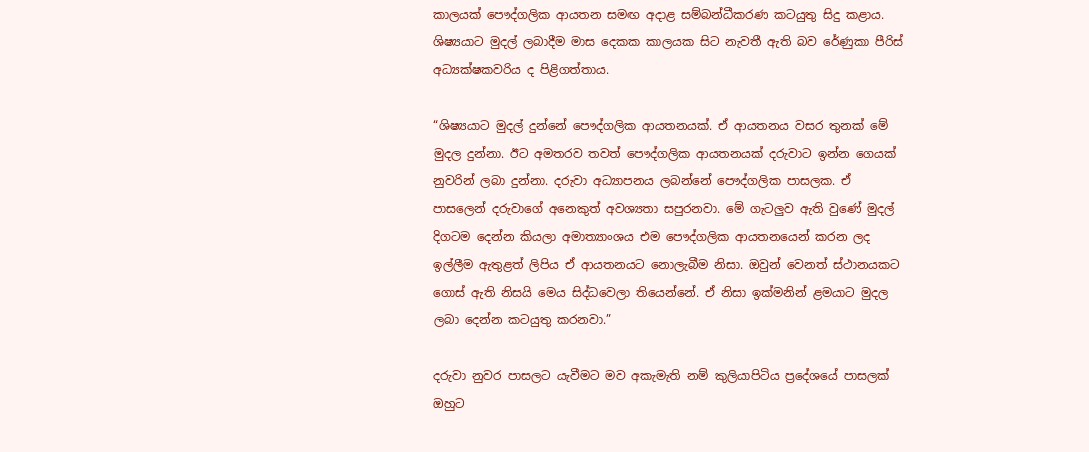කාලයක් පෞද්ගලික ආයතන සමඟ අදාළ සම්බන්ධීකරණ කටයුතු සිදු කළාය. ශිෂ්‍යයාට මුදල් ලබාදීම මාස දෙකක කාලයක සිට නැවතී ඇති බව රේණුකා පීරිස් අධ්‍යක්ෂකවරිය ද පිළිගත්තාය.

“ශිෂ්‍යයාට මුදල් දුන්නේ පෞද්ගලික ආයතනයක්. ඒ ආයතනය වසර තුනක් මේ මුදල දුන්නා. ඊට අමතරව තවත් පෞද්ගලික ආයතනයක් දරුවාට ඉන්න ගෙයක් නුවරින් ලබා දුන්නා. දරුවා අධ්‍යාපනය ලබන්නේ පෞද්ගලික පාසලක. ඒ පාසලෙන් දරුවාගේ අනෙකුත් අවශ්‍යතා සපුරනවා. මේ ගැටලුව ඇති වුණේ මුදල් දිගටම දෙන්න කියලා අමාත්‍යාංශය එම පෞද්ගලික ආයතනයෙන් කරන ලද ඉල්ලීම ඇතුළත් ලිපිය ඒ ආයතනයට නොලැබීම නිසා. ඔවුන් වෙනත් ස්ථානයකට ගොස් ඇති නිසයි මෙය සිද්ධවෙලා තියෙන්නේ. ඒ නිසා ඉක්මනින් ළමයාට මුදල ලබා දෙන්න කටයුතු කරනවා.”

දරුවා නුවර පාසලට යැවීමට මව අකැමැති නම් කුලියාපිටිය ප්‍රදේශයේ පාසලක් ඔහුට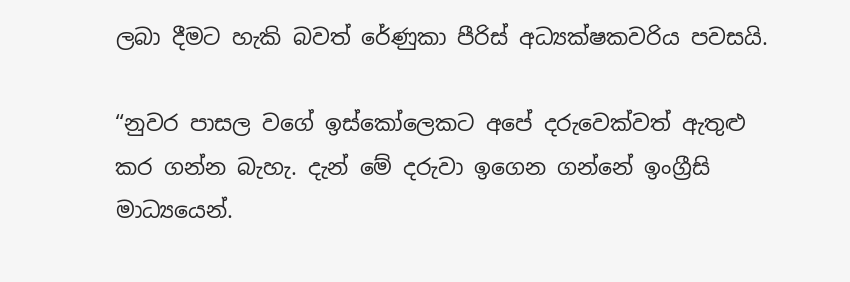ලබා දීමට හැකි බවත් රේණුකා පීරිස් අධ්‍යක්ෂකවරිය පවසයි.

“නුවර පාසල වගේ ඉස්කෝලෙකට අපේ දරුවෙක්වත් ඇතුළු කර ගන්න බැහැ. දැන් මේ දරුවා ඉගෙන ගන්නේ ඉංග්‍රීසි මාධ්‍යයෙන්.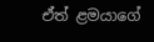ඒත් ළමයාගේ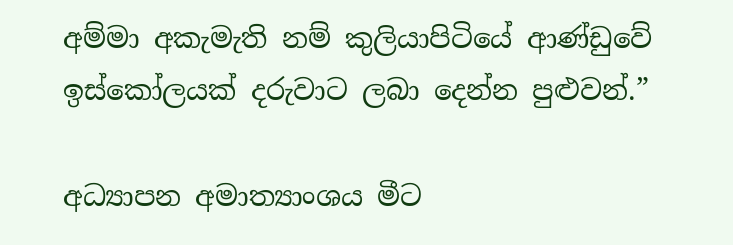අම්මා අකැමැති නම් කුලියාපිටියේ ආණ්ඩුවේ ඉස්කෝලයක් දරුවාට ලබා දෙන්න පුළුවන්.”

අධ්‍යාපන අමාත්‍යාංශය මීට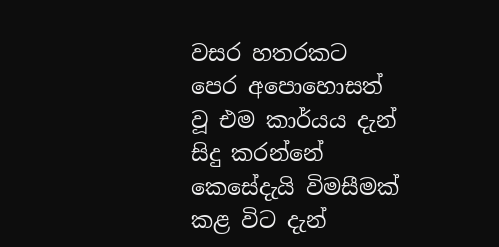වසර හතරකට පෙර අපොහොසත් වූ එම කාර්යය දැන් සිදු කරන්නේ කෙසේදැයි විමසීමක් කළ විට දැන්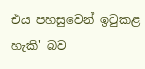එය පහසුවෙන් ඉටුකළ හැකි' බව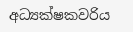අධ්‍යක්ෂකවරිය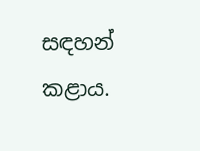සඳහන් කළාය.